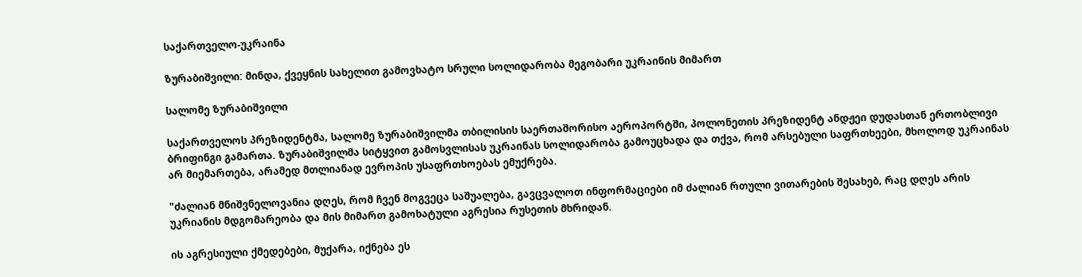საქართველო-უკრაინა

ზურაბიშვილი: მინდა, ქვეყნის სახელით გამოვხატო სრული სოლიდარობა მეგობარი უკრაინის მიმართ

სალომე ზურაბიშვილი

საქართველოს პრეზიდენტმა, სალომე ზურაბიშვილმა თბილისის საერთაშორისო აეროპორტში, პოლონეთის პრეზიდენტ ანდჟეი დუდასთან ერთობლივი ბრიფინგი გამართა. ზურაბიშვილმა სიტყვით გამოსვლისას უკრაინას სოლიდარობა გამოუცხადა და თქვა, რომ არსებული საფრთხეები, მხოლოდ უკრაინას არ მიემართება, არამედ მთლიანად ევროპის უსაფრთხოებას ემუქრება.

"ძალიან მნიშვნელოვანია დღეს, რომ ჩვენ მოგვეცა საშუალება, გავცვალოთ ინფორმაციები იმ ძალიან რთული ვითარების შესახებ, რაც დღეს არის უკრიანის მდგომარეობა და მის მიმართ გამოხატული აგრესია რუსეთის მხრიდან.

ის აგრესიული ქმედებები, მუქარა, იქნება ეს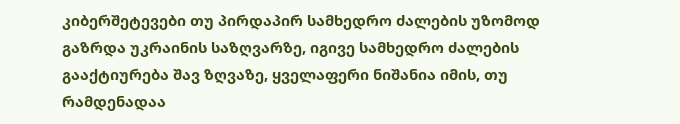კიბერშეტევები თუ პირდაპირ სამხედრო ძალების უზომოდ გაზრდა უკრაინის საზღვარზე, იგივე სამხედრო ძალების გააქტიურება შავ ზღვაზე, ყველაფერი ნიშანია იმის, თუ რამდენადაა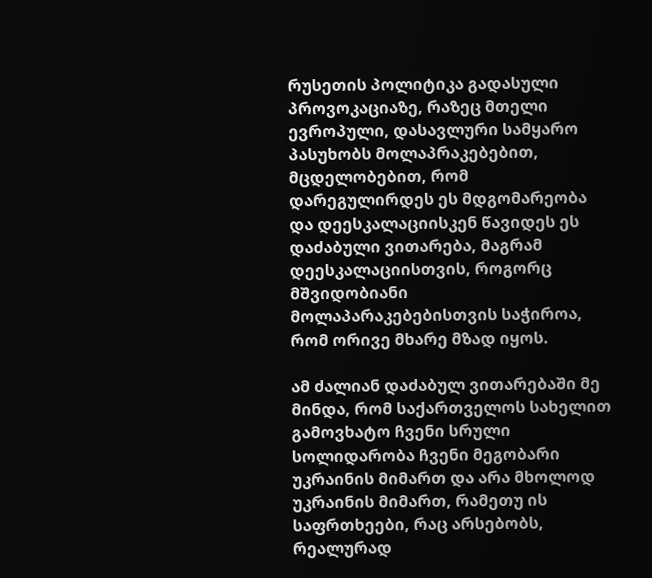რუსეთის პოლიტიკა გადასული პროვოკაციაზე, რაზეც მთელი ევროპული, დასავლური სამყარო პასუხობს მოლაპრაკებებით, მცდელობებით, რომ დარეგულირდეს ეს მდგომარეობა და დეესკალაციისკენ წავიდეს ეს დაძაბული ვითარება, მაგრამ დეესკალაციისთვის, როგორც მშვიდობიანი მოლაპარაკებებისთვის საჭიროა, რომ ორივე მხარე მზად იყოს.

ამ ძალიან დაძაბულ ვითარებაში მე მინდა, რომ საქართველოს სახელით გამოვხატო ჩვენი სრული სოლიდარობა ჩვენი მეგობარი უკრაინის მიმართ და არა მხოლოდ უკრაინის მიმართ, რამეთუ ის საფრთხეები, რაც არსებობს, რეალურად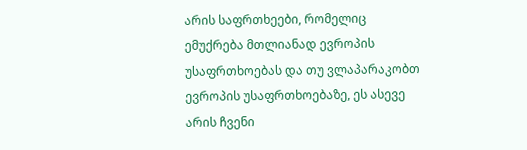არის საფრთხეები, რომელიც ემუქრება მთლიანად ევროპის უსაფრთხოებას და თუ ვლაპარაკობთ ევროპის უსაფრთხოებაზე, ეს ასევე არის ჩვენი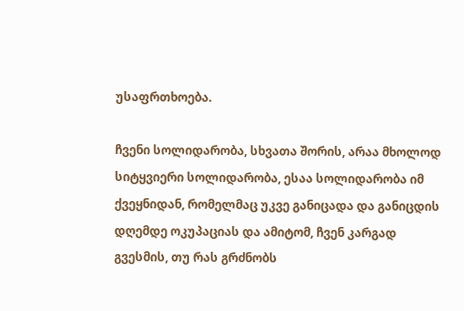უსაფრთხოება.

ჩვენი სოლიდარობა, სხვათა შორის, არაა მხოლოდ სიტყვიერი სოლიდარობა, ესაა სოლიდარობა იმ ქვეყნიდან, რომელმაც უკვე განიცადა და განიცდის დღემდე ოკუპაციას და ამიტომ, ჩვენ კარგად გვესმის, თუ რას გრძნობს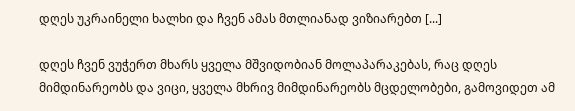დღეს უკრაინელი ხალხი და ჩვენ ამას მთლიანად ვიზიარებთ [...]

დღეს ჩვენ ვუჭერთ მხარს ყველა მშვიდობიან მოლაპარაკებას, რაც დღეს მიმდინარეობს და ვიცი, ყველა მხრივ მიმდინარეობს მცდელობები, გამოვიდეთ ამ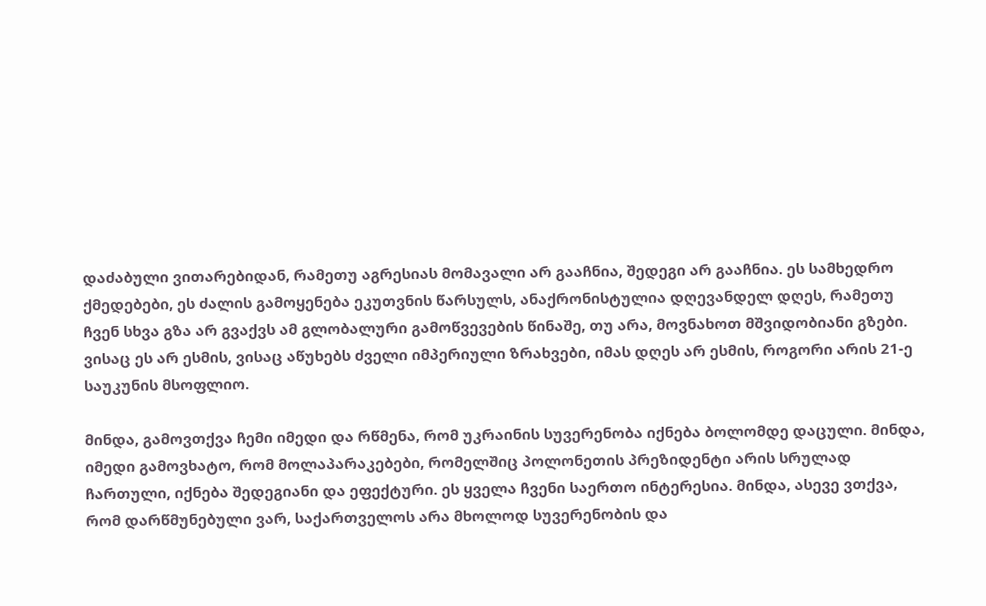დაძაბული ვითარებიდან, რამეთუ აგრესიას მომავალი არ გააჩნია, შედეგი არ გააჩნია. ეს სამხედრო ქმედებები, ეს ძალის გამოყენება ეკუთვნის წარსულს, ანაქრონისტულია დღევანდელ დღეს, რამეთუ ჩვენ სხვა გზა არ გვაქვს ამ გლობალური გამოწვევების წინაშე, თუ არა, მოვნახოთ მშვიდობიანი გზები. ვისაც ეს არ ესმის, ვისაც აწუხებს ძველი იმპერიული ზრახვები, იმას დღეს არ ესმის, როგორი არის 21-ე საუკუნის მსოფლიო.

მინდა, გამოვთქვა ჩემი იმედი და რწმენა, რომ უკრაინის სუვერენობა იქნება ბოლომდე დაცული. მინდა, იმედი გამოვხატო, რომ მოლაპარაკებები, რომელშიც პოლონეთის პრეზიდენტი არის სრულად ჩართული, იქნება შედეგიანი და ეფექტური. ეს ყველა ჩვენი საერთო ინტერესია. მინდა, ასევე ვთქვა, რომ დარწმუნებული ვარ, საქართველოს არა მხოლოდ სუვერენობის და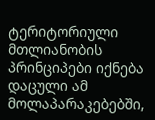ტერიტორიული მთლიანობის პრინციპები იქნება დაცული ამ მოლაპარაკებებში,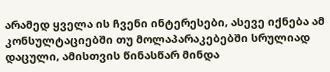არამედ ყველა ის ჩვენი ინტერესები, ასევე იქნება ამ კონსულტაციებში თუ მოლაპარაკებებში სრულიად დაცული, ამისთვის წინასწარ მინდა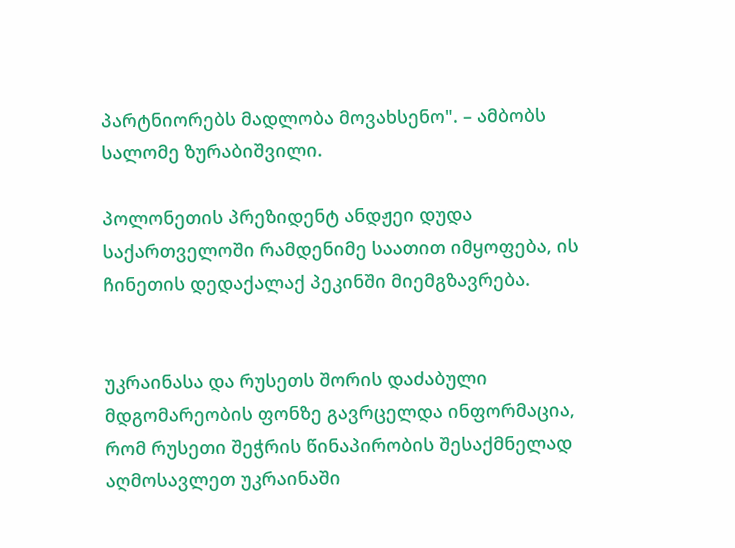პარტნიორებს მადლობა მოვახსენო". – ამბობს სალომე ზურაბიშვილი.

პოლონეთის პრეზიდენტ ანდჟეი დუდა საქართველოში რამდენიმე საათით იმყოფება, ის ჩინეთის დედაქალაქ პეკინში მიემგზავრება.


უკრაინასა და რუსეთს შორის დაძაბული მდგომარეობის ფონზე გავრცელდა ინფორმაცია, რომ რუსეთი შეჭრის წინაპირობის შესაქმნელად აღმოსავლეთ უკრაინაში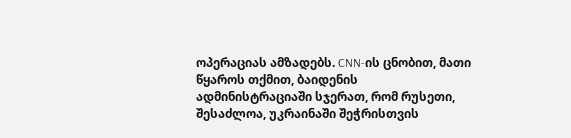ოპერაციას ამზადებს. CNN-ის ცნობით, მათი წყაროს თქმით, ბაიდენის ადმინისტრაციაში სჯერათ, რომ რუსეთი, შესაძლოა, უკრაინაში შეჭრისთვის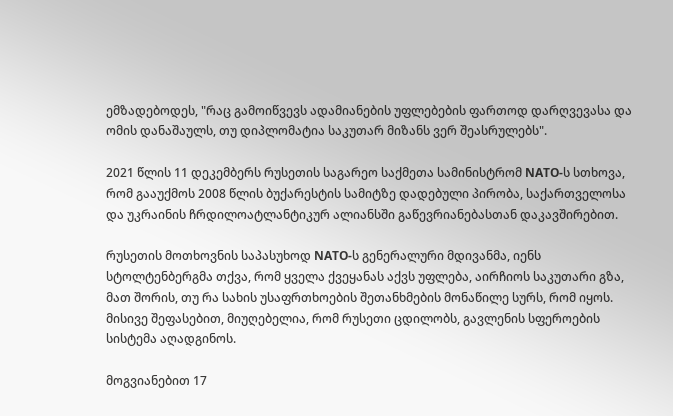ემზადებოდეს, "რაც გამოიწვევს ადამიანების უფლებების ფართოდ დარღვევასა და ომის დანაშაულს, თუ დიპლომატია საკუთარ მიზანს ვერ შეასრულებს".

2021 წლის 11 დეკემბერს რუსეთის საგარეო საქმეთა სამინისტრომ NATO-ს სთხოვა, რომ გააუქმოს 2008 წლის ბუქარესტის სამიტზე დადებული პირობა, საქართველოსა და უკრაინის ჩრდილოატლანტიკურ ალიანსში გაწევრიანებასთან დაკავშირებით.

რუსეთის მოთხოვნის საპასუხოდ NATO-ს გენერალური მდივანმა, იენს სტოლტენბერგმა თქვა, რომ ყველა ქვეყანას აქვს უფლება, აირჩიოს საკუთარი გზა, მათ შორის, თუ რა სახის უსაფრთხოების შეთანხმების მონაწილე სურს, რომ იყოს. მისივე შეფასებით, მიუღებელია, რომ რუსეთი ცდილობს, გავლენის სფეროების სისტემა აღადგინოს.

მოგვიანებით 17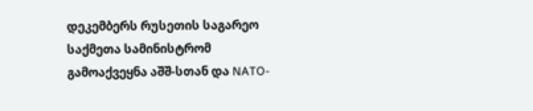დეკემბერს რუსეთის საგარეო საქმეთა სამინისტრომ გამოაქვეყნა აშშ-სთან და NATO-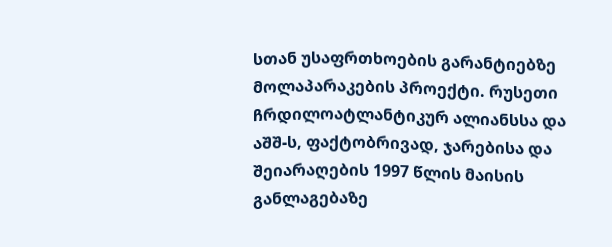სთან უსაფრთხოების გარანტიებზე მოლაპარაკების პროექტი. რუსეთი ჩრდილოატლანტიკურ ალიანსსა და აშშ-ს, ფაქტობრივად, ჯარებისა და შეიარაღების 1997 წლის მაისის განლაგებაზე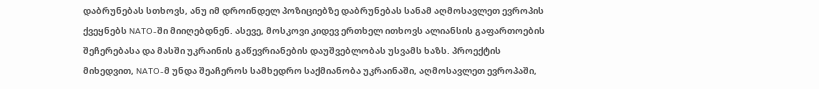დაბრუნებას სთხოვს, ანუ იმ დროინდელ პოზიციებზე დაბრუნებას სანამ აღმოსავლეთ ევროპის ქვეყნებს NATO-ში მიიღებდნენ. ასევე, მოსკოვი კიდევ ერთხელ ითხოვს ალიანსის გაფართოების შეჩერებასა და მასში უკრაინის გაწევრიანების დაუშვებლობას უსვამს ხაზს. პროექტის მიხედვით, NATO-მ უნდა შეაჩეროს სამხედრო საქმიანობა უკრაინაში, აღმოსავლეთ ევროპაში,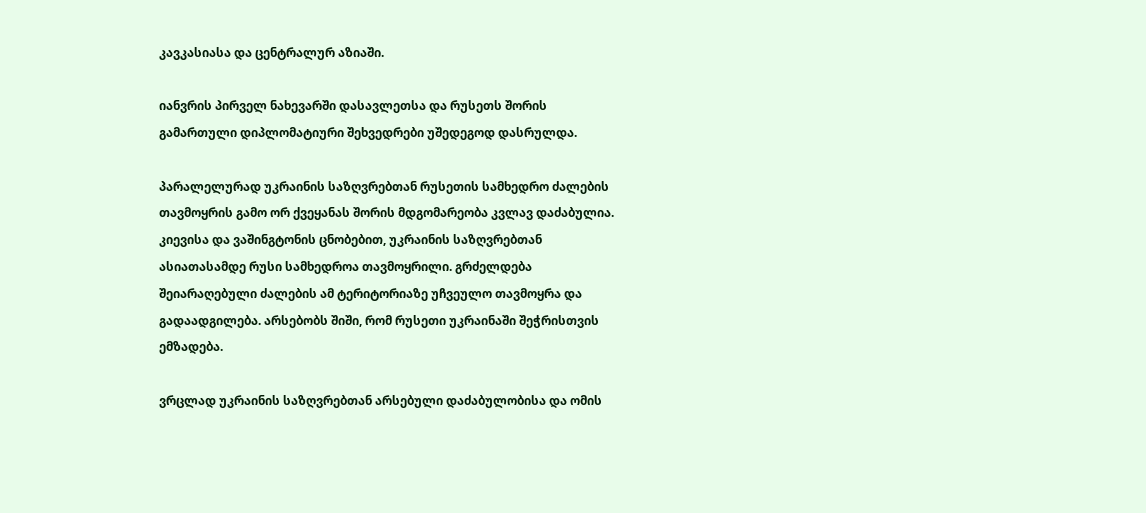კავკასიასა და ცენტრალურ აზიაში.

იანვრის პირველ ნახევარში დასავლეთსა და რუსეთს შორის გამართული დიპლომატიური შეხვედრები უშედეგოდ დასრულდა.

პარალელურად უკრაინის საზღვრებთან რუსეთის სამხედრო ძალების თავმოყრის გამო ორ ქვეყანას შორის მდგომარეობა კვლავ დაძაბულია. კიევისა და ვაშინგტონის ცნობებით, უკრაინის საზღვრებთან ასიათასამდე რუსი სამხედროა თავმოყრილი. გრძელდება შეიარაღებული ძალების ამ ტერიტორიაზე უჩვეულო თავმოყრა და გადაადგილება. არსებობს შიში, რომ რუსეთი უკრაინაში შეჭრისთვის ემზადება.

ვრცლად უკრაინის საზღვრებთან არსებული დაძაბულობისა და ომის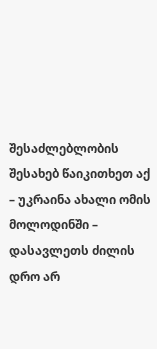შესაძლებლობის შესახებ წაიკითხეთ აქ – უკრაინა ახალი ომის მოლოდინში – დასავლეთს ძილის დრო არ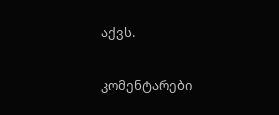აქვს.

კომენტარები